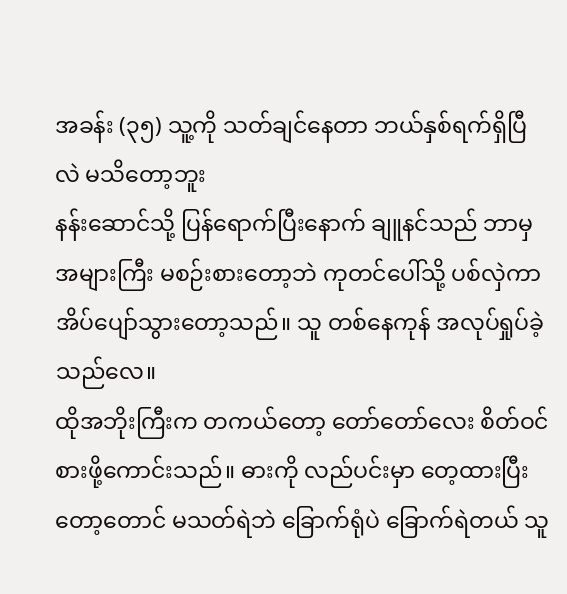အခန်း (၃၅) သူ့ကို သတ်ချင်နေတာ ဘယ်နှစ်ရက်ရှိပြီလဲ မသိတော့ဘူး
နန်းဆောင်သို့ ပြန်ရောက်ပြီးနောက် ချူနင်သည် ဘာမှအများကြီး မစဉ်းစားတော့ဘဲ ကုတင်ပေါ်သို့ ပစ်လှဲကာ အိပ်ပျော်သွားတော့သည်။ သူ တစ်နေကုန် အလုပ်ရှုပ်ခဲ့သည်လေ။
ထိုအဘိုးကြီးက တကယ်တော့ တော်တော်လေး စိတ်ဝင်စားဖို့ကောင်းသည်။ ဓားကို လည်ပင်းမှာ တေ့ထားပြီးတော့တောင် မသတ်ရဲဘဲ ခြောက်ရုံပဲ ခြောက်ရဲတယ် သူ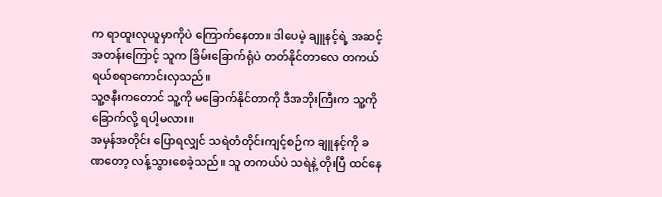က ရာထူးလုယူမှာကိုပဲ ကြောက်နေတာ။ ဒါပေမဲ့ ချူနင့်ရဲ့ အဆင့်အတန်းကြောင့် သူက ခြိမ်းခြောက်ရုံပဲ တတ်နိုင်တာလေ တကယ် ရယ်စရာကောင်းလှသည်။
သူ့ဇနီးကတောင် သူ့ကို မခြောက်နိုင်တာကို ဒီအဘိုးကြီးက သူ့ကို ခြောက်လို့ ရပါ့မလား။
အမှန်အတိုင်း ပြောရလျှင် သရဲတံတိုင်းကျင့်စဉ်က ချူနင့်ကို ခဏတော့ လန့်သွားစေခဲ့သည်။ သူ တကယ်ပဲ သရဲနဲ့ တိုးပြီ ထင်နေ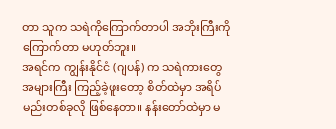တာ သူက သရဲကိုကြောက်တာပါ အဘိုးကြီးကို ကြောက်တာ မဟုတ်ဘူး။
အရင်က ကျွန်းနိုင်ငံ (ဂျပန်) က သရဲကားတွေ အများကြီး ကြည့်ခဲ့ဖူးတော့ စိတ်ထဲမှာ အရိပ်မည်းတစ်ခုလို ဖြစ်နေတာ။ နန်းတော်ထဲမှာ မ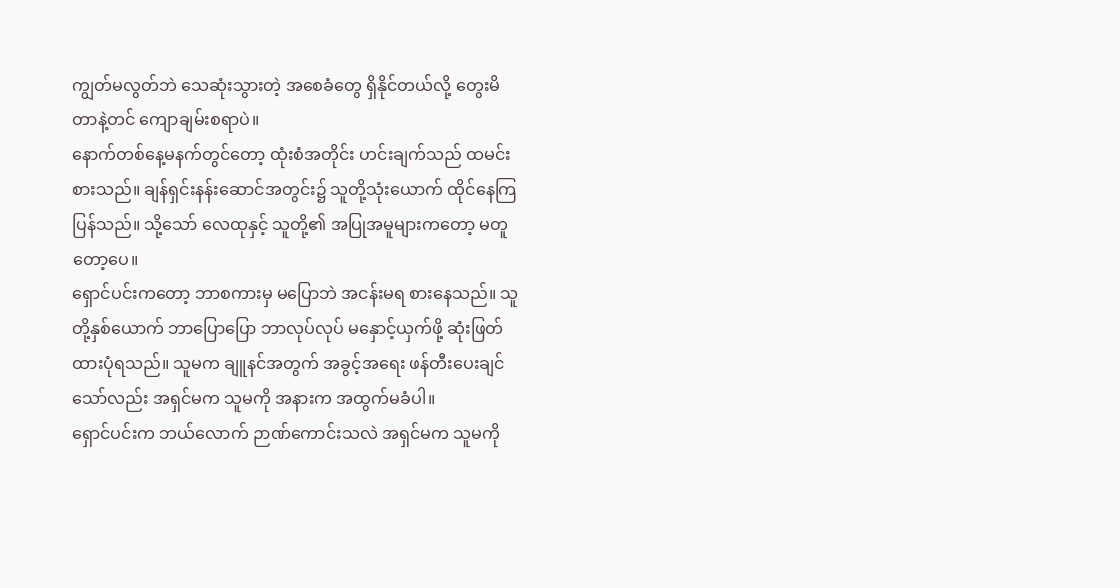ကျွတ်မလွတ်ဘဲ သေဆုံးသွားတဲ့ အစေခံတွေ ရှိနိုင်တယ်လို့ တွေးမိတာနဲ့တင် ကျောချမ်းစရာပဲ။
နောက်တစ်နေ့မနက်တွင်တော့ ထုံးစံအတိုင်း ဟင်းချက်သည် ထမင်းစားသည်။ ချန်ရှင်းနန်းဆောင်အတွင်း၌ သူတို့သုံးယောက် ထိုင်နေကြပြန်သည်။ သို့သော် လေထုနှင့် သူတို့၏ အပြုအမူများကတော့ မတူတော့ပေ။
ရှောင်ပင်းကတော့ ဘာစကားမှ မပြောဘဲ အငန်းမရ စားနေသည်။ သူတို့နှစ်ယောက် ဘာပြောပြော ဘာလုပ်လုပ် မနှောင့်ယှက်ဖို့ ဆုံးဖြတ်ထားပုံရသည်။ သူမက ချူနင်အတွက် အခွင့်အရေး ဖန်တီးပေးချင်သော်လည်း အရှင်မက သူမကို အနားက အထွက်မခံပါ။
ရှောင်ပင်းက ဘယ်လောက် ဉာဏ်ကောင်းသလဲ အရှင်မက သူမကို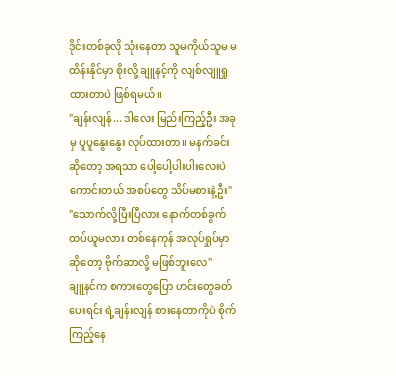ဒိုင်းတစ်ခုလို သုံးနေတာ သူမကိုယ်သူမ မထိန်းနိုင်မှာ စိုးလို့ ချူနင့်ကို လျစ်လျူရှုထားတာပဲ ဖြစ်ရမယ်။
"ချန်းလျန်... ဒါလေး မြည်းကြည့်ဦး အခုမှ ပူပူနွေးနွေး လုပ်ထားတာ။ မနက်ခင်းဆိုတော့ အရသာ ပေါ့ပေါ့ပါးပါးလေးပဲ ကောင်းတယ် အစပ်တွေ သိပ်မစားနဲ့ဦး"
"သောက်လို့ပြီးပြီလား နောက်တစ်ခွက် ထပ်ယူမလား တစ်နေကုန် အလုပ်ရှုပ်မှာဆိုတော့ ဗိုက်ဆာလို့ မဖြစ်ဘူးလေ"
ချူနင်က စကားတွေပြော ဟင်းတွေခတ်ပေးရင်း ရဲ့ချန်းလျန် စားနေတာကိုပဲ စိုက်ကြည့်နေ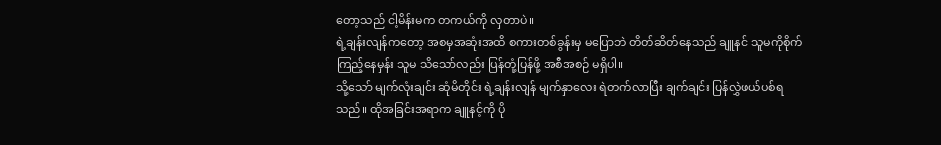တော့သည် ငါ့မိန်းမက တကယ်ကို လှတာပဲ။
ရဲ့ချန်းလျန်ကတော့ အစမှအဆုံးအထိ စကားတစ်ခွန်းမှ မပြောဘဲ တိတ်ဆိတ်နေသည် ချူနင် သူမကိုစိုက်ကြည့်နေမှန်း သူမ သိသော်လည်း ပြန်တုံ့ပြန်ဖို့ အစီအစဉ် မရှိပါ။
သို့သော် မျက်လုံးချင်း ဆုံမိတိုင်း ရဲ့ချန်းလျန် မျက်နှာလေး ရဲတက်လာပြီး ချက်ချင်း ပြန်လွှဲဖယ်ပစ်ရသည်။ ထိုအခြင်းအရာက ချူနင့်ကို ပို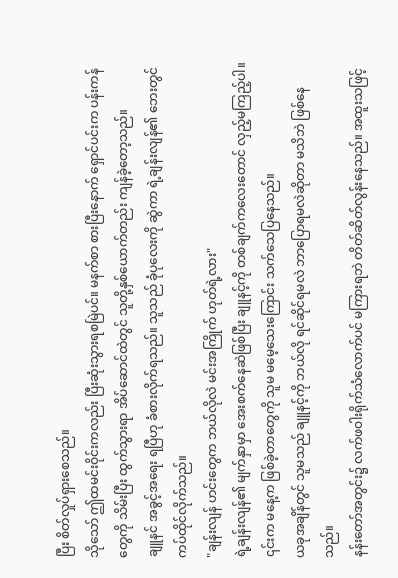ပြီး စိတ်လှုပ်ရှားစေသည်။
သိုသော် ဤထမင်းဝိုင်းကလည်း ပြီးဆုံးသွားရစမြဲပင်။ မနက်စာ စားပြီးနောက် ရှောင်ပင်းက ပန်းကန်တွေကို သိမ်းပြီး ထွက်သွားရာ အိပ်ဆောင်ထဲတွင် သူတို့နှစ်ယောက်တည်း ကျန်ခဲ့တော့သည်။
ချူနင် အခွင့်အရေး ရပြီဟု ခံစားလိုက်ရသည်။ သူသည် ခုံပုလေးကို ဆွဲကာ ရဲ့ချန်းလျန်၏ ဘေးတွင် ကပ်ထိုင်လိုက်သည်။
"ချန်းလျန် ဟင်းတွေက ဘယ်လိုလဲ မင်းအကြိုက် ဟုတ်ရဲ့လား"
ရဲ့ချန်းလျန်၏ မျက်နှာမှာ အေးစက်နေဆဲဖြစ်ပြီး ချူနင့်ကို တစ်ချက်ကလေးတောင် လှည့်မကြည့်ပါ။ ၎င်းက မနေ့က ဖြစ်ခဲ့တာတွေကို သူမ မမေ့သေးကြောင်း သက်သေပြနေသည်။
ယခုအချိန်တွင် သူမသည် ချူနင့်ကို ဘယ်လို ရင်ဆိုင်ရမလဲ ဘာပြောရမလဲဆိုတာ မသိဘဲ ဖြစ်နေသည်။
နန်းတော်အတွင်း၌ လက်ဖဝါးရိုက်သံလောက်ပင် မကြားရဘဲ တိတ်ဆိတ်လွန်းနေသည်။ အထူးသဖြင့်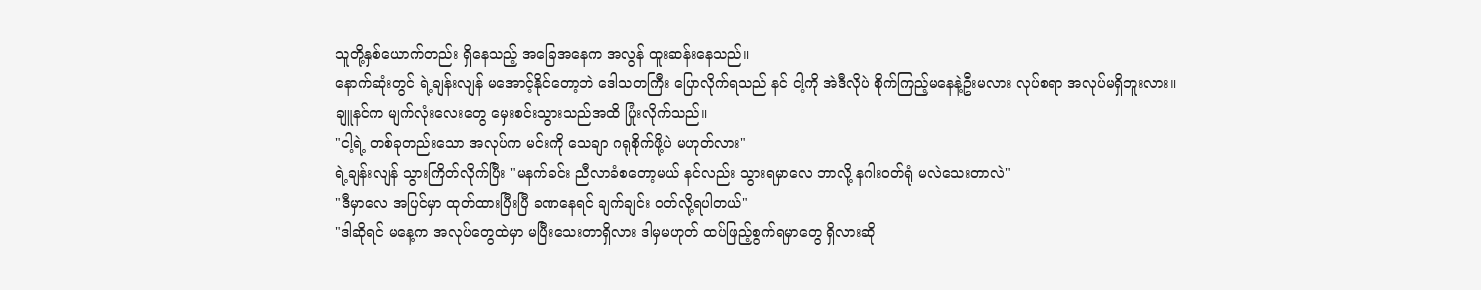သူတို့နှစ်ယောက်တည်း ရှိနေသည့် အခြေအနေက အလွန် ထူးဆန်းနေသည်။
နောက်ဆုံးတွင် ရဲ့ချန်းလျန် မအောင့်နိုင်တော့ဘဲ ဒေါသတကြီး ပြောလိုက်ရသည် နင် ငါ့ကို အဲဒီလိုပဲ စိုက်ကြည့်မနေနဲ့ဦးမလား လုပ်စရာ အလုပ်မရှိဘူးလား။
ချူနင်က မျက်လုံးလေးတွေ မှေးစင်းသွားသည်အထိ ပြုံးလိုက်သည်။
"ငါ့ရဲ့ တစ်ခုတည်းသော အလုပ်က မင်းကို သေချာ ဂရုစိုက်ဖို့ပဲ မဟုတ်လား"
ရဲ့ချန်းလျန် သွားကြိတ်လိုက်ပြီး "မနက်ခင်း ညီလာခံစတော့မယ် နင်လည်း သွားရမှာလေ ဘာလို့ နဂါးဝတ်ရုံ မလဲသေးတာလဲ"
"ဒီမှာလေ အပြင်မှာ ထုတ်ထားပြီးပြီ ခဏနေရင် ချက်ချင်း ဝတ်လို့ရပါတယ်"
"ဒါဆိုရင် မနေ့က အလုပ်တွေထဲမှာ မပြီးသေးတာရှိလား ဒါမှမဟုတ် ထပ်ဖြည့်စွက်ရမှာတွေ ရှိလားဆို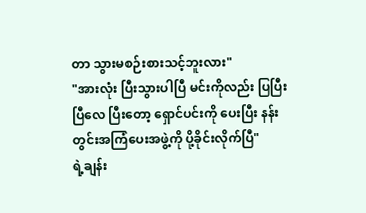တာ သွားမစဉ်းစားသင့်ဘူးလား"
"အားလုံး ပြီးသွားပါပြီ မင်းကိုလည်း ပြပြီးပြီလေ ပြီးတော့ ရှောင်ပင်းကို ပေးပြီး နန်းတွင်းအကြံပေးအဖွဲ့ကို ပို့ခိုင်းလိုက်ပြီ"
ရဲ့ချန်း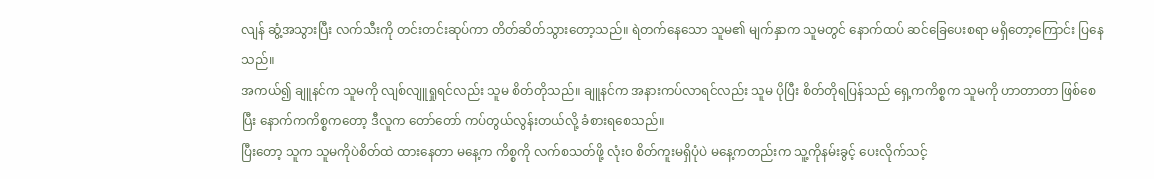လျန် ဆွံ့အသွားပြီး လက်သီးကို တင်းတင်းဆုပ်ကာ တိတ်ဆိတ်သွားတော့သည်။ ရဲတက်နေသော သူမ၏ မျက်နှာက သူမတွင် နောက်ထပ် ဆင်ခြေပေးစရာ မရှိတော့ကြောင်း ပြနေသည်။
အကယ်၍ ချူနင်က သူမကို လျစ်လျူရှုရင်လည်း သူမ စိတ်တိုသည်။ ချူနင်က အနားကပ်လာရင်လည်း သူမ ပိုပြီး စိတ်တိုရပြန်သည် ရှေ့ကကိစ္စက သူမကို ဟာတာတာ ဖြစ်စေပြီး နောက်ကကိစ္စကတော့ ဒီလူက တော်တော် ကပ်တွယ်လွန်းတယ်လို့ ခံစားရစေသည်။
ပြီးတော့ သူက သူမကိုပဲစိတ်ထဲ ထားနေတာ မနေ့က ကိစ္စကို လက်စသတ်ဖို့ လုံးဝ စိတ်ကူးမရှိပုံပဲ မနေ့ကတည်းက သူ့ကိုနမ်းခွင့် ပေးလိုက်သင့်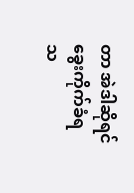တာ အဲဒါဆိုရင် ခွေးကိုက်ခံရသ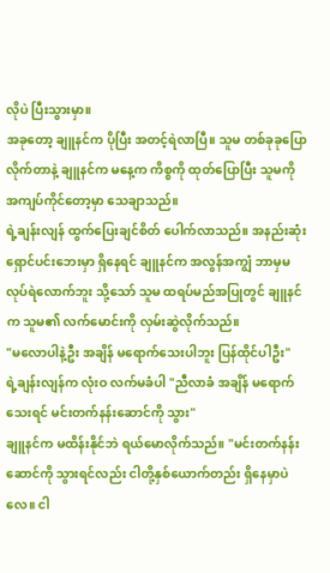လိုပဲ ပြီးသွားမှာ။
အခုတော့ ချူနင်က ပိုပြီး အတင့်ရဲလာပြီ။ သူမ တစ်ခုခုပြောလိုက်တာနဲ့ ချူနင်က မနေ့က ကိစ္စကို ထုတ်ပြောပြီး သူမကို အကျပ်ကိုင်တော့မှာ သေချာသည်။
ရဲ့ချန်းလျန် ထွက်ပြေးချင်စိတ် ပေါက်လာသည်။ အနည်းဆုံး ရှောင်ပင်းဘေးမှာ ရှိနေရင် ချူနင်က အလွန်အကျွံ ဘာမှမလုပ်ရဲလောက်ဘူး သို့သော် သူမ ထရပ်မည်အပြုတွင် ချူနင်က သူမ၏ လက်မောင်းကို လှမ်းဆွဲလိုက်သည်။
"မလောပါနဲ့ဦး အချိန် မရောက်သေးပါဘူး ပြန်ထိုင်ပါဦး"
ရဲ့ချန်းလျန်က လုံးဝ လက်မခံပါ "ညီလာခံ အချိန် မရောက်သေးရင် မင်းတက်နန်းဆောင်ကို သွား"
ချူနင်က မထိန်းနိုင်ဘဲ ရယ်မောလိုက်သည်။ "မင်းတက်နန်းဆောင်ကို သွားရင်လည်း ငါတို့နှစ်ယောက်တည်း ရှိနေမှာပဲလေ။ ငါ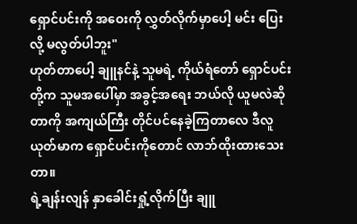ရှောင်ပင်းကို အဝေးကို လွှတ်လိုက်မှာပေါ့ မင်း ပြေးလို့ မလွတ်ပါဘူး"
ဟုတ်တာပေါ့ ချူနင်နဲ့ သူမရဲ့ ကိုယ်ရံတော် ရှောင်ပင်းတို့က သူမအပေါ်မှာ အခွင့်အရေး ဘယ်လို ယူမလဲဆိုတာကို အကျယ်ကြီး တိုင်ပင်နေခဲ့ကြတာလေ ဒီလူယုတ်မာက ရှောင်ပင်းကိုတောင် လာဘ်ထိုးထားသေးတာ။
ရဲ့ချန်းလျန် နှာခေါင်းရှုံ့လိုက်ပြီး ချူ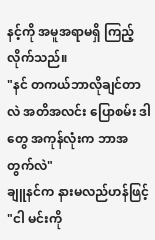နင့်ကို အမူအရာမရှိ ကြည့်လိုက်သည်။
"နင် တကယ်ဘာလိုချင်တာလဲ အတိအလင်း ပြောစမ်း ဒါတွေ အကုန်လုံးက ဘာအတွက်လဲ"
ချူနင်က နားမလည်ဟန်ဖြင့် "ငါ မင်းကို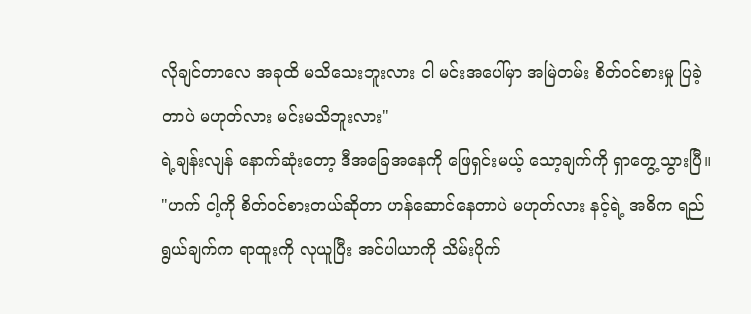လိုချင်တာလေ အခုထိ မသိသေးဘူးလား ငါ မင်းအပေါ်မှာ အမြဲတမ်း စိတ်ဝင်စားမှု ပြခဲ့တာပဲ မဟုတ်လား မင်းမသိဘူးလား"
ရဲ့ချန်းလျန် နောက်ဆုံးတော့ ဒီအခြေအနေကို ဖြေရှင်းမယ့် သော့ချက်ကို ရှာတွေ့သွားပြီ။
"ဟက် ငါ့ကို စိတ်ဝင်စားတယ်ဆိုတာ ဟန်ဆောင်နေတာပဲ မဟုတ်လား နင့်ရဲ့ အဓိက ရည်ရွယ်ချက်က ရာထူးကို လုယူပြီး အင်ပါယာကို သိမ်းပိုက်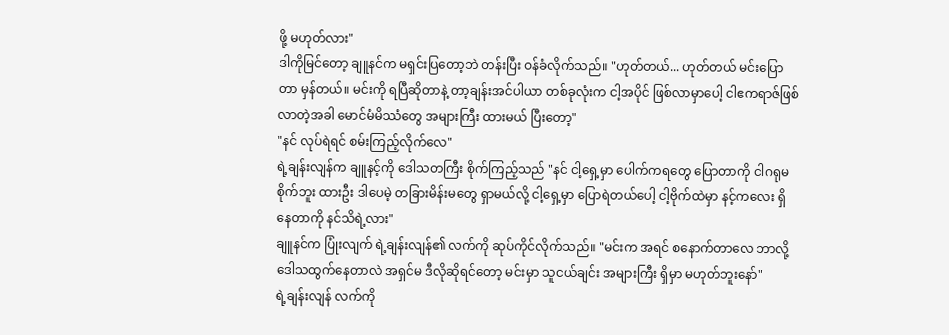ဖို့ မဟုတ်လား"
ဒါကိုမြင်တော့ ချူနင်က မရှင်းပြတော့ဘဲ တန်းပြီး ဝန်ခံလိုက်သည်။ "ဟုတ်တယ်... ဟုတ်တယ် မင်းပြောတာ မှန်တယ်။ မင်းကို ရပြီဆိုတာနဲ့ တာ့ချန်းအင်ပါယာ တစ်ခုလုံးက ငါ့အပိုင် ဖြစ်လာမှာပေါ့ ငါဧကရာဇ်ဖြစ်လာတဲ့အခါ မောင်မံမိဿံတွေ အများကြီး ထားမယ် ပြီးတော့"
"နင် လုပ်ရဲရင် စမ်းကြည့်လိုက်လေ"
ရဲ့ချန်းလျန်က ချူနင့်ကို ဒေါသတကြီး စိုက်ကြည့်သည် "နင် ငါ့ရှေ့မှာ ပေါက်ကရတွေ ပြောတာကို ငါဂရုမစိုက်ဘူး ထားဦး ဒါပေမဲ့ တခြားမိန်းမတွေ ရှာမယ်လို့ ငါ့ရှေ့မှာ ပြောရဲတယ်ပေါ့ ငါ့ဗိုက်ထဲမှာ နင့်ကလေး ရှိနေတာကို နင်သိရဲ့လား"
ချူနင်က ပြုံးလျက် ရဲ့ချန်းလျန်၏ လက်ကို ဆုပ်ကိုင်လိုက်သည်။ "မင်းက အရင် စနောက်တာလေ ဘာလို့ ဒေါသထွက်နေတာလဲ အရှင်မ ဒီလိုဆိုရင်တော့ မင်းမှာ သူငယ်ချင်း အများကြီး ရှိမှာ မဟုတ်ဘူးနော်"
ရဲ့ချန်းလျန် လက်ကို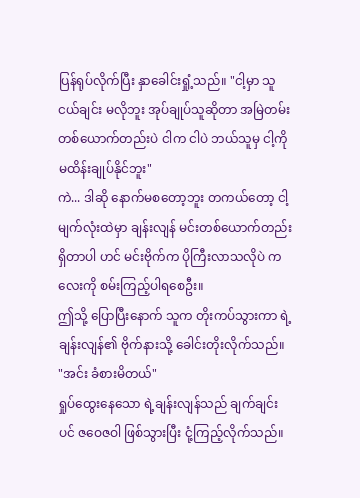ပြန်ရုပ်လိုက်ပြီး နှာခေါင်းရှုံ့သည်။ "ငါ့မှာ သူငယ်ချင်း မလိုဘူး အုပ်ချုပ်သူဆိုတာ အမြဲတမ်း တစ်ယောက်တည်းပဲ ငါက ငါပဲ ဘယ်သူမှ ငါ့ကို မထိန်းချုပ်နိုင်ဘူး"
ကဲ... ဒါဆို နောက်မစတော့ဘူး တကယ်တော့ ငါ့မျက်လုံးထဲမှာ ချန်းလျန် မင်းတစ်ယောက်တည်း ရှိတာပါ ဟင် မင်းဗိုက်က ပိုကြီးလာသလိုပဲ ကလေးကို စမ်းကြည့်ပါရစေဦး။
ဤသို့ ပြောပြီးနောက် သူက တိုးကပ်သွားကာ ရဲ့ချန်းလျန်၏ ဗိုက်နားသို့ ခေါင်းတိုးလိုက်သည်။
"အင်း ခံစားမိတယ်"
ရှုပ်ထွေးနေသော ရဲ့ချန်းလျန်သည် ချက်ချင်းပင် ဇဝေဇဝါ ဖြစ်သွားပြီး ငုံ့ကြည့်လိုက်သည်။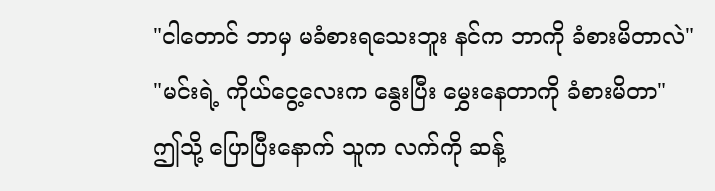"ငါတောင် ဘာမှ မခံစားရသေးဘူး နင်က ဘာကို ခံစားမိတာလဲ"
"မင်းရဲ့ ကိုယ်ငွေ့လေးက နွေးပြီး မွှေးနေတာကို ခံစားမိတာ"
ဤသို့ ပြောပြီးနောက် သူက လက်ကို ဆန့်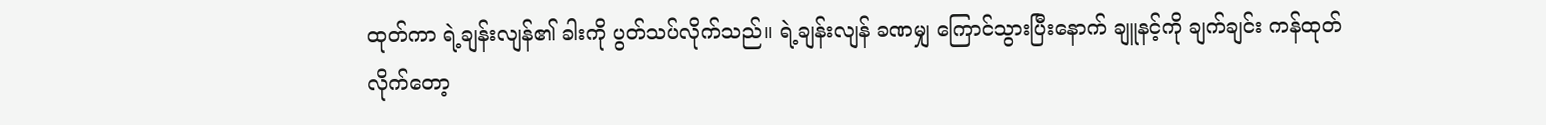ထုတ်ကာ ရဲ့ချန်းလျန်၏ ခါးကို ပွတ်သပ်လိုက်သည်။ ရဲ့ချန်းလျန် ခဏမျှ ကြောင်သွားပြီးနောက် ချူနင့်ကို ချက်ချင်း ကန်ထုတ်လိုက်တော့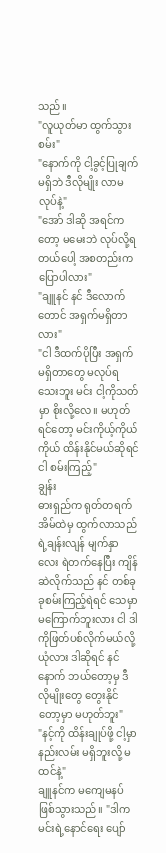သည်။
"လူယုတ်မာ ထွက်သွားစမ်း"
"နောက်ကို ငါ့ခွင့်ပြုချက် မရှိဘဲ ဒီလိုမျိုး လာမလုပ်နဲ့"
"အော် ဒါဆို အရင်ကတော့ မမေးဘဲ လုပ်လို့ရတယ်ပေါ့ အစတည်းက ပြောပါလား"
"ချူနင် နင် ဒီလောက်တောင် အရှက်မရှိတာလား"
"ငါ ဒီထက်ပိုပြီး အရှက်မရှိတာတွေ မလုပ်ရသေးဘူး မင်း ငါ့ကိုသတ်မှာ စိုးလို့လေ။ မဟုတ်ရင်တော့ မင်းကိုယ့်ကိုယ်ကိုယ် ထိန်းနိုင်မယ်ဆိုရင် ငါ စမ်းကြည့်"
ချွန်း
ဓားရှည်က ရုတ်တရက် အိမ်ထဲမှ ထွက်လာသည် ရဲ့ချန်းလျန် မျက်နှာလေး ရဲတက်နေပြီး ကျိန်ဆဲလိုက်သည် နင် တစ်ခုခုစမ်းကြည့်ရဲရင် သေမှာမကြောက်ဘူးလား ငါ ဒါကိုဖြတ်ပစ်လိုက်မယ်လို့ ယုံလား ဒါဆိုရင် နင် နောက် ဘယ်တော့မှ ဒီလိုမျိုးတွေ တွေးနိုင်တော့မှာ မဟုတ်ဘူး"
"နင့်ကို ထိန်းချုပ်ဖို့ ငါ့မှာ နည်းလမ်း မရှိဘူးလို့ မထင်နဲ့"
ချူနင်က မကျေမနပ် ဖြစ်သွားသည်။ "ဒါက မင်းရဲ့နောင်ရေး ပျော်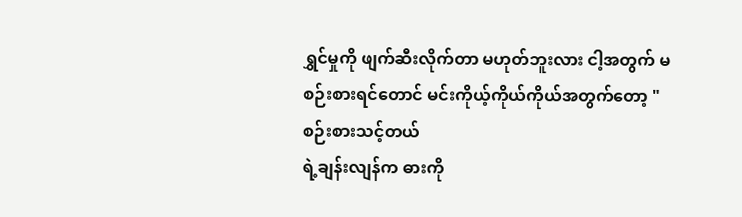ရွှင်မှုကို ဖျက်ဆီးလိုက်တာ မဟုတ်ဘူးလား ငါ့အတွက် မစဉ်းစားရင်တောင် မင်းကိုယ့်ကိုယ်ကိုယ်အတွက်တော့ "စဉ်းစားသင့်တယ်
ရဲ့ချန်းလျန်က ဓားကို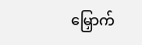မြှောက်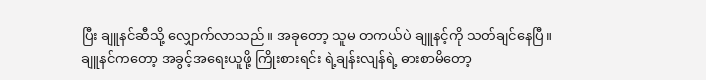ပြီး ချူနင်ဆီသို့ လျှောက်လာသည်။ အခုတော့ သူမ တကယ်ပဲ ချူနင့်ကို သတ်ချင်နေပြီ။
ချူနင်ကတော့ အခွင့်အရေးယူဖို့ ကြိုးစားရင်း ရဲ့ချန်းလျန်ရဲ့ ဓားစာမိတော့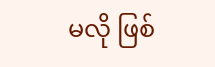မလို ဖြစ်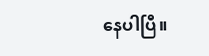နေပါပြီ။